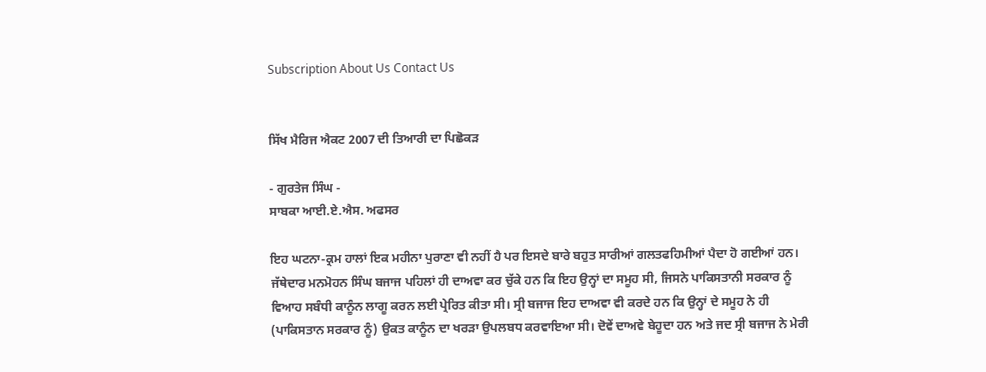Subscription About Us Contact Us


ਸਿੱਖ ਮੈਰਿਜ ਐਕਟ 2007 ਦੀ ਤਿਆਰੀ ਦਾ ਪਿਛੋਕੜ

- ਗੁਰਤੇਜ ਸਿੰਘ -
ਸਾਬਕਾ ਆਈ.ਏ.ਐਸ. ਅਫਸਰ

ਇਹ ਘਟਨਾ-ਕ੍ਰਮ ਹਾਲਾਂ ਇਕ ਮਹੀਨਾ ਪੁਰਾਣਾ ਵੀ ਨਹੀਂ ਹੈ ਪਰ ਇਸਦੇ ਬਾਰੇ ਬਹੁਤ ਸਾਰੀਆਂ ਗਲਤਫਹਿਮੀਆਂ ਪੈਦਾ ਹੋ ਗਈਆਂ ਹਨ। ਜੱਥੇਦਾਰ ਮਨਮੋਹਨ ਸਿੰਘ ਬਜਾਜ ਪਹਿਲਾਂ ਹੀ ਦਾਅਵਾ ਕਰ ਚੁੱਕੇ ਹਨ ਕਿ ਇਹ ਉਨ੍ਹਾਂ ਦਾ ਸਮੂਹ ਸੀ, ਜਿਸਨੇ ਪਾਕਿਸਤਾਨੀ ਸਰਕਾਰ ਨੂੰ ਵਿਆਹ ਸਬੰਧੀ ਕਾਨੂੰਨ ਲਾਗੂ ਕਰਨ ਲਈ ਪ੍ਰੇਰਿਤ ਕੀਤਾ ਸੀ। ਸ੍ਰੀ ਬਜਾਜ ਇਹ ਦਾਅਵਾ ਵੀ ਕਰਦੇ ਹਨ ਕਿ ਉਨ੍ਹਾਂ ਦੇ ਸਮੂਹ ਨੇ ਹੀ (ਪਾਕਿਸਤਾਨ ਸਰਕਾਰ ਨੂੰ) ਉਕਤ ਕਾਨੂੰਨ ਦਾ ਖਰੜਾ ਉਪਲਬਧ ਕਰਵਾਇਆ ਸੀ। ਦੋਵੇਂ ਦਾਅਵੇ ਬੇਹੂਦਾ ਹਨ ਅਤੇ ਜਦ ਸ੍ਰੀ ਬਜਾਜ ਨੇ ਮੇਰੀ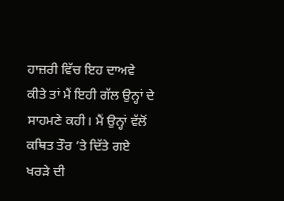ਹਾਜ਼ਰੀ ਵਿੱਚ ਇਹ ਦਾਅਵੇ ਕੀਤੇ ਤਾਂ ਮੈਂ ਇਹੀ ਗੱਲ ਉਨ੍ਹਾਂ ਦੇ ਸਾਹਮਣੇ ਕਹੀ। ਮੈਂ ਉਨ੍ਹਾਂ ਵੱਲੋਂ ਕਥਿਤ ਤੌਰ ’ਤੇ ਦਿੱਤੇ ਗਏ ਖਰੜੇ ਦੀ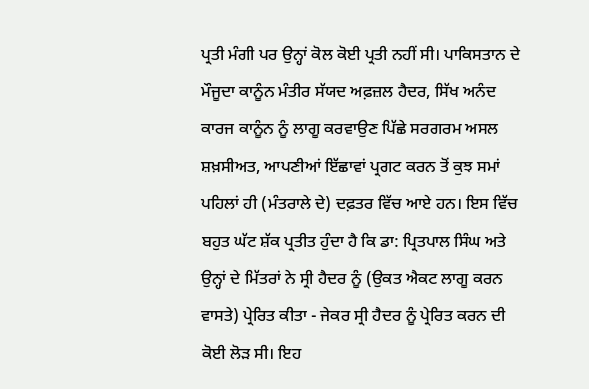ਪ੍ਰਤੀ ਮੰਗੀ ਪਰ ਉਨ੍ਹਾਂ ਕੋਲ ਕੋਈ ਪ੍ਰਤੀ ਨਹੀਂ ਸੀ। ਪਾਕਿਸਤਾਨ ਦੇ ਮੌਜੂਦਾ ਕਾਨੂੰਨ ਮੰਤੀਰ ਸੱਯਦ ਅਫ਼ਜ਼ਲ ਹੈਦਰ, ਸਿੱਖ ਅਨੰਦ ਕਾਰਜ ਕਾਨੂੰਨ ਨੂੰ ਲਾਗੂ ਕਰਵਾਉਣ ਪਿੱਛੇ ਸਰਗਰਮ ਅਸਲ ਸ਼ਖ਼ਸੀਅਤ, ਆਪਣੀਆਂ ਇੱਛਾਵਾਂ ਪ੍ਰਗਟ ਕਰਨ ਤੋਂ ਕੁਝ ਸਮਾਂ ਪਹਿਲਾਂ ਹੀ (ਮੰਤਰਾਲੇ ਦੇ) ਦਫ਼ਤਰ ਵਿੱਚ ਆਏ ਹਨ। ਇਸ ਵਿੱਚ ਬਹੁਤ ਘੱਟ ਸ਼ੱਕ ਪ੍ਰਤੀਤ ਹੁੰਦਾ ਹੈ ਕਿ ਡਾ: ਪ੍ਰਿਤਪਾਲ ਸਿੰਘ ਅਤੇ ਉਨ੍ਹਾਂ ਦੇ ਮਿੱਤਰਾਂ ਨੇ ਸ੍ਰੀ ਹੈਦਰ ਨੂੰ (ਉਕਤ ਐਕਟ ਲਾਗੂ ਕਰਨ ਵਾਸਤੇ) ਪ੍ਰੇਰਿਤ ਕੀਤਾ - ਜੇਕਰ ਸ੍ਰੀ ਹੈਦਰ ਨੂੰ ਪ੍ਰੇਰਿਤ ਕਰਨ ਦੀ ਕੋਈ ਲੋੜ ਸੀ। ਇਹ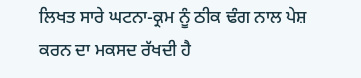ਲਿਖਤ ਸਾਰੇ ਘਟਨਾ-ਕ੍ਰਮ ਨੂੰ ਠੀਕ ਢੰਗ ਨਾਲ ਪੇਸ਼ ਕਰਨ ਦਾ ਮਕਸਦ ਰੱਖਦੀ ਹੈ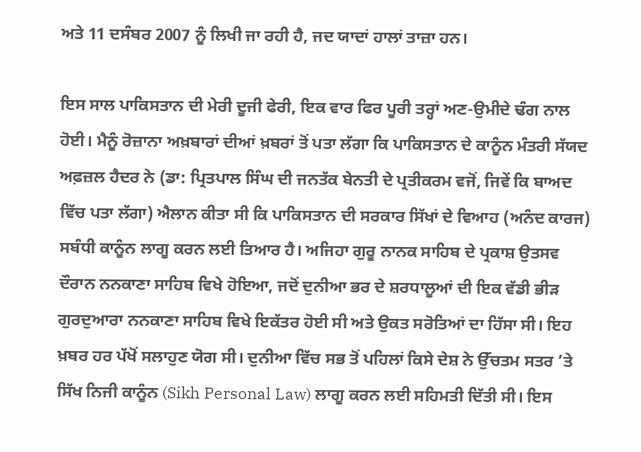ਅਤੇ 11 ਦਸੰਬਰ 2007 ਨੂੰ ਲਿਖੀ ਜਾ ਰਹੀ ਹੈ, ਜਦ ਯਾਦਾਂ ਹਾਲਾਂ ਤਾਜ਼ਾ ਹਨ।

ਇਸ ਸਾਲ ਪਾਕਿਸਤਾਨ ਦੀ ਮੇਰੀ ਦੂਜੀ ਫੇਰੀ, ਇਕ ਵਾਰ ਫਿਰ ਪੂਰੀ ਤਰ੍ਹਾਂ ਅਣ-ਉਮੀਦੇ ਢੰਗ ਨਾਲ ਹੋਈ। ਮੈਨੂੰ ਰੋਜ਼ਾਨਾ ਅਖ਼ਬਾਰਾਂ ਦੀਆਂ ਖ਼ਬਰਾਂ ਤੋਂ ਪਤਾ ਲੱਗਾ ਕਿ ਪਾਕਿਸਤਾਨ ਦੇ ਕਾਨੂੰਨ ਮੰਤਰੀ ਸੱਯਦ ਅਫ਼ਜ਼ਲ ਹੈਦਰ ਨੇ (ਡਾ: ਪ੍ਰਿਤਪਾਲ ਸਿੰਘ ਦੀ ਜਨਤੱਕ ਬੇਨਤੀ ਦੇ ਪ੍ਰਤੀਕਰਮ ਵਜੋਂ, ਜਿਵੇਂ ਕਿ ਬਾਅਦ ਵਿੱਚ ਪਤਾ ਲੱਗਾ) ਐਲਾਨ ਕੀਤਾ ਸੀ ਕਿ ਪਾਕਿਸਤਾਨ ਦੀ ਸਰਕਾਰ ਸਿੱਖਾਂ ਦੇ ਵਿਆਹ (ਅਨੰਦ ਕਾਰਜ) ਸਬੰਧੀ ਕਾਨੂੰਨ ਲਾਗੂ ਕਰਨ ਲਈ ਤਿਆਰ ਹੈ। ਅਜਿਹਾ ਗੁਰੂ ਨਾਨਕ ਸਾਹਿਬ ਦੇ ਪ੍ਰਕਾਸ਼ ਉਤਸਵ ਦੌਰਾਨ ਨਨਕਾਣਾ ਸਾਹਿਬ ਵਿਖੇ ਹੋਇਆ, ਜਦੋਂ ਦੁਨੀਆ ਭਰ ਦੇ ਸ਼ਰਧਾਲੂਆਂ ਦੀ ਇਕ ਵੱਡੀ ਭੀੜ ਗੁਰਦੁਆਰਾ ਨਨਕਾਣਾ ਸਾਹਿਬ ਵਿਖੇ ਇਕੱਤਰ ਹੋਈ ਸੀ ਅਤੇ ਉਕਤ ਸਰੋਤਿਆਂ ਦਾ ਹਿੱਸਾ ਸੀ। ਇਹ ਖ਼ਬਰ ਹਰ ਪੱਖੋਂ ਸਲਾਹੁਣ ਯੋਗ ਸੀ। ਦੁਨੀਆ ਵਿੱਚ ਸਭ ਤੋਂ ਪਹਿਲਾਂ ਕਿਸੇ ਦੇਸ਼ ਨੇ ਉੱਚਤਮ ਸਤਰ ’ਤੇ ਸਿੱਖ ਨਿਜੀ ਕਾਨੂੰਨ (Sikh Personal Law) ਲਾਗੂ ਕਰਨ ਲਈ ਸਹਿਮਤੀ ਦਿੱਤੀ ਸੀ। ਇਸ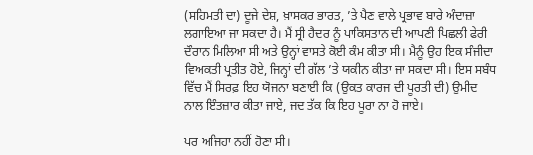(ਸਹਿਮਤੀ ਦਾ) ਦੂਜੇ ਦੇਸ਼, ਖ਼ਾਸਕਰ ਭਾਰਤ, ’ਤੇ ਪੈਣ ਵਾਲੇ ਪ੍ਰਭਾਵ ਬਾਰੇ ਅੰਦਾਜ਼ਾ ਲਗਾਇਆ ਜਾ ਸਕਦਾ ਹੈ। ਮੈਂ ਸ੍ਰੀ ਹੈਦਰ ਨੂੰ ਪਾਕਿਸਤਾਨ ਦੀ ਆਪਣੀ ਪਿਛਲੀ ਫੇਰੀ ਦੌਰਾਨ ਮਿਲਿਆ ਸੀ ਅਤੇ ਉਨ੍ਹਾਂ ਵਾਸਤੇ ਕੋਈ ਕੰਮ ਕੀਤਾ ਸੀ। ਮੈਨੂੰ ਉਹ ਇਕ ਸੰਜੀਦਾ ਵਿਅਕਤੀ ਪ੍ਰਤੀਤ ਹੋਏ, ਜਿਨ੍ਹਾਂ ਦੀ ਗੱਲ ’ਤੇ ਯਕੀਨ ਕੀਤਾ ਜਾ ਸਕਦਾ ਸੀ। ਇਸ ਸਬੰਧ ਵਿੱਚ ਮੈਂ ਸਿਰਫ਼ ਇਹ ਯੋਜਨਾ ਬਣਾਈ ਕਿ (ਉਕਤ ਕਾਰਜ ਦੀ ਪੂਰਤੀ ਦੀ) ਉਮੀਦ ਨਾਲ ਇੰਤਜ਼ਾਰ ਕੀਤਾ ਜਾਏ, ਜਦ ਤੱਕ ਕਿ ਇਹ ਪੂਰਾ ਨਾ ਹੋ ਜਾਏ।

ਪਰ ਅਜਿਹਾ ਨਹੀਂ ਹੋਣਾ ਸੀ।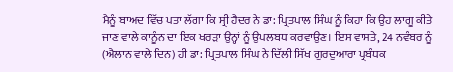ਮੈਨੂੰ ਬਾਅਦ ਵਿੱਚ ਪਤਾ ਲੱਗਾ ਕਿ ਸ੍ਰੀ ਹੈਦਰ ਨੇ ਡਾ: ਪ੍ਰਿਤਪਾਲ ਸਿੰਘ ਨੂੰ ਕਿਹਾ ਕਿ ਉਹ ਲਾਗੂ ਕੀਤੇ ਜਾਣ ਵਾਲੇ ਕਾਨੂੰਨ ਦਾ ਇਕ ਖਰੜਾ ਉਨ੍ਹਾਂ ਨੂੰ ਉਪਲਬਧ ਕਰਵਾਉਣ। ਇਸ ਵਾਸਤੇ, 24 ਨਵੰਬਰ ਨੂੰ (ਐਲਾਨ ਵਾਲੇ ਦਿਨ) ਹੀ ਡਾ: ਪ੍ਰਿਤਪਾਲ ਸਿੰਘ ਨੇ ਦਿੱਲੀ ਸਿੱਖ ਗੁਰਦੁਆਰਾ ਪ੍ਰਬੰਧਕ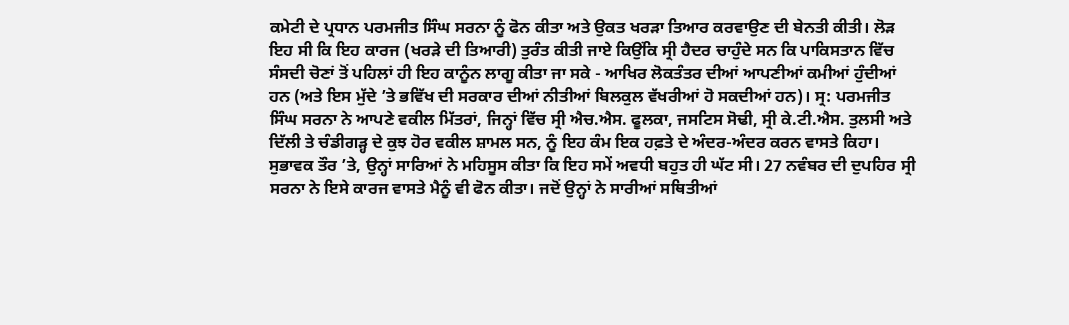ਕਮੇਟੀ ਦੇ ਪ੍ਰਧਾਨ ਪਰਮਜੀਤ ਸਿੰਘ ਸਰਨਾ ਨੂੰ ਫੋਨ ਕੀਤਾ ਅਤੇ ਉਕਤ ਖਰੜਾ ਤਿਆਰ ਕਰਵਾਉਣ ਦੀ ਬੇਨਤੀ ਕੀਤੀ। ਲੋੜ ਇਹ ਸੀ ਕਿ ਇਹ ਕਾਰਜ (ਖਰੜੇ ਦੀ ਤਿਆਰੀ) ਤੁਰੰਤ ਕੀਤੀ ਜਾਏ ਕਿਉਂਕਿ ਸ੍ਰੀ ਹੈਦਰ ਚਾਹੁੰਦੇ ਸਨ ਕਿ ਪਾਕਿਸਤਾਨ ਵਿੱਚ ਸੰਸਦੀ ਚੋਣਾਂ ਤੋਂ ਪਹਿਲਾਂ ਹੀ ਇਹ ਕਾਨੂੰਨ ਲਾਗੂ ਕੀਤਾ ਜਾ ਸਕੇ - ਆਖਿਰ ਲੋਕਤੰਤਰ ਦੀਆਂ ਆਪਣੀਆਂ ਕਮੀਆਂ ਹੁੰਦੀਆਂ ਹਨ (ਅਤੇ ਇਸ ਮੁੱਦੇ ’ਤੇ ਭਵਿੱਖ ਦੀ ਸਰਕਾਰ ਦੀਆਂ ਨੀਤੀਆਂ ਬਿਲਕੁਲ ਵੱਖਰੀਆਂ ਹੋ ਸਕਦੀਆਂ ਹਨ)। ਸ੍ਰ: ਪਰਮਜੀਤ ਸਿੰਘ ਸਰਨਾ ਨੇ ਆਪਣੇ ਵਕੀਲ ਮਿੱਤਰਾਂ, ਜਿਨ੍ਹਾਂ ਵਿੱਚ ਸ੍ਰੀ ਐਚ.ਐਸ. ਫੂਲਕਾ, ਜਸਟਿਸ ਸੋਢੀ, ਸ੍ਰੀ ਕੇ.ਟੀ.ਐਸ. ਤੁਲਸੀ ਅਤੇ ਦਿੱਲੀ ਤੇ ਚੰਡੀਗੜ੍ਹ ਦੇ ਕੁਝ ਹੋਰ ਵਕੀਲ ਸ਼ਾਮਲ ਸਨ, ਨੂੰ ਇਹ ਕੰਮ ਇਕ ਹਫ਼ਤੇ ਦੇ ਅੰਦਰ-ਅੰਦਰ ਕਰਨ ਵਾਸਤੇ ਕਿਹਾ। ਸੁਭਾਵਕ ਤੌਰ ’ਤੇ, ਉਨ੍ਹਾਂ ਸਾਰਿਆਂ ਨੇ ਮਹਿਸੂਸ ਕੀਤਾ ਕਿ ਇਹ ਸਮੇਂ ਅਵਧੀ ਬਹੁਤ ਹੀ ਘੱਟ ਸੀ। 27 ਨਵੰਬਰ ਦੀ ਦੁਪਹਿਰ ਸ੍ਰੀ ਸਰਨਾ ਨੇ ਇਸੇ ਕਾਰਜ ਵਾਸਤੇ ਮੈਨੂੰ ਵੀ ਫੋਨ ਕੀਤਾ। ਜਦੋਂ ਉਨ੍ਹਾਂ ਨੇ ਸਾਰੀਆਂ ਸਥਿਤੀਆਂ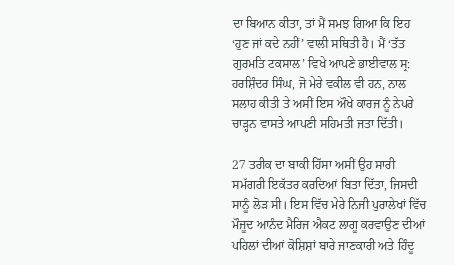ਦਾ ਬਿਆਨ ਕੀਤਾ, ਤਾਂ ਮੈਂ ਸਮਝ ਗਿਆ ਕਿ ਇਹ ‘ਹੁਣ ਜਾਂ ਕਦੇ ਨਹੀਂ’ ਵਾਲੀ ਸਥਿਤੀ ਹੈ। ਮੈਂ ‘ਤੱਤ ਗੁਰਮਤਿ ਟਕਸਾਲ’ ਵਿਖੇ ਆਪਣੇ ਭਾਈਵਾਲ ਸ੍ਰ: ਹਰਸ਼ਿੰਦਰ ਸਿੰਘ, ਜੋ ਮੇਰੇ ਵਕੀਲ ਵੀ ਹਨ, ਨਾਲ ਸਲਾਹ ਕੀਤੀ ਤੇ ਅਸੀਂ ਇਸ ਔਖੇ ਕਾਰਜ ਨੂੰ ਨੇਪਰੇ ਚਾੜ੍ਹਨ ਵਾਸਤੇ ਆਪਣੀ ਸਹਿਮਤੀ ਜਤਾ ਦਿੱਤੀ।

27 ਤਰੀਕ ਦਾ ਬਾਕੀ ਹਿੱਸਾ ਅਸੀਂ ਉਹ ਸਾਰੀ ਸਮੱਗਰੀ ਇਕੱਤਰ ਕਰਦਿਆਂ ਬਿਤਾ ਦਿੱਤਾ, ਜਿਸਦੀ ਸਾਨੂੰ ਲੋੜ ਸੀ। ਇਸ ਵਿੱਚ ਮੇਰੇ ਨਿਜੀ ਪੁਰਾਲੇਖਾਂ ਵਿੱਚ ਮੌਜੂਦ ਆਨੰਦ ਮੈਰਿਜ ਐਕਟ ਲਾਗੂ ਕਰਵਾਉਣ ਦੀਆਂ ਪਹਿਲਾਂ ਦੀਆਂ ਕੋਸ਼ਿਸ਼ਾਂ ਬਾਰੇ ਜਾਣਕਾਰੀ ਅਤੇ ਹਿੰਦੂ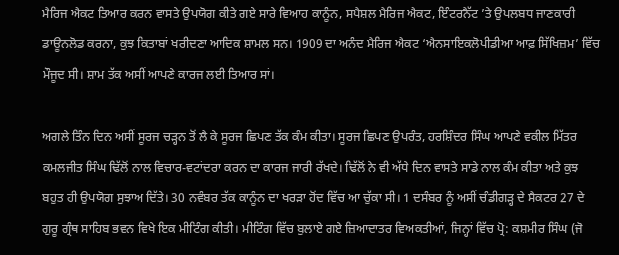ਮੈਰਿਜ ਐਕਟ ਤਿਆਰ ਕਰਨ ਵਾਸਤੇ ਉਪਯੋਗ ਕੀਤੇ ਗਏ ਸਾਰੇ ਵਿਆਹ ਕਾਨੂੰਨ, ਸਪੈਸ਼ਲ ਮੈਰਿਜ ਐਕਟ, ਇੰਟਰਨੈੱਟ ’ਤੇ ਉਪਲਬਧ ਜਾਣਕਾਰੀ ਡਾਊਨਲੋਡ ਕਰਨਾ, ਕੁਝ ਕਿਤਾਬਾਂ ਖਰੀਦਣਾ ਆਦਿਕ ਸ਼ਾਮਲ ਸਨ। 1909 ਦਾ ਅਨੰਦ ਮੈਰਿਜ ਐਕਟ ‘ਐਨਸਾਇਕਲੋਪੀਡੀਆ ਆਫ਼ ਸਿੱਖਿਜ਼ਮ’ ਵਿੱਚ ਮੌਜੂਦ ਸੀ। ਸ਼ਾਮ ਤੱਕ ਅਸੀਂ ਆਪਣੇ ਕਾਰਜ ਲਈ ਤਿਆਰ ਸਾਂ।

ਅਗਲੇ ਤਿੰਨ ਦਿਨ ਅਸੀਂ ਸੂਰਜ ਚੜ੍ਹਨ ਤੋਂ ਲੈ ਕੇ ਸੂਰਜ ਛਿਪਣ ਤੱਕ ਕੰਮ ਕੀਤਾ। ਸੂਰਜ ਛਿਪਣ ਉਪਰੰਤ, ਹਰਸ਼ਿੰਦਰ ਸਿੰਘ ਆਪਣੇ ਵਕੀਲ ਮਿੱਤਰ ਕਮਲਜੀਤ ਸਿੰਘ ਢਿੱਲੋਂ ਨਾਲ ਵਿਚਾਰ-ਵਟਾਂਦਰਾ ਕਰਨ ਦਾ ਕਾਰਜ ਜਾਰੀ ਰੱਖਦੇ। ਢਿੱਲੋਂ ਨੇ ਵੀ ਅੱਧੇ ਦਿਨ ਵਾਸਤੇ ਸਾਡੇ ਨਾਲ ਕੰਮ ਕੀਤਾ ਅਤੇ ਕੁਝ ਬਹੁਤ ਹੀ ਉਪਯੋਗ ਸੁਝਾਅ ਦਿੱਤੇ। 30 ਨਵੰਬਰ ਤੱਕ ਕਾਨੂੰਨ ਦਾ ਖਰੜਾ ਹੋਂਦ ਵਿੱਚ ਆ ਚੁੱਕਾ ਸੀ। 1 ਦਸੰਬਰ ਨੂੰ ਅਸੀਂ ਚੰਡੀਗੜ੍ਹ ਦੇ ਸੈਕਟਰ 27 ਦੇ ਗੁਰੂ ਗ੍ਰੰਥ ਸਾਹਿਬ ਭਵਨ ਵਿਖੇ ਇਕ ਮੀਟਿੰਗ ਕੀਤੀ। ਮੀਟਿੰਗ ਵਿੱਚ ਬੁਲਾਏ ਗਏ ਜ਼ਿਆਦਾਤਰ ਵਿਅਕਤੀਆਂ, ਜਿਨ੍ਹਾਂ ਵਿੱਚ ਪ੍ਰੋ: ਕਸ਼ਮੀਰ ਸਿੰਘ (ਜੋ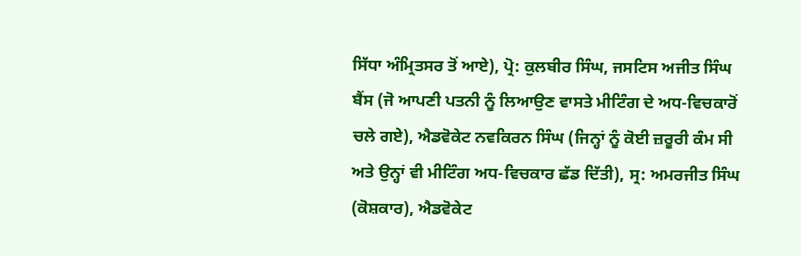ਸਿੱਧਾ ਅੰਮ੍ਰਿਤਸਰ ਤੋਂ ਆਏ), ਪ੍ਰੋ: ਕੁਲਬੀਰ ਸਿੰਘ, ਜਸਟਿਸ ਅਜੀਤ ਸਿੰਘ ਬੈਂਸ (ਜੋ ਆਪਣੀ ਪਤਨੀ ਨੂੰ ਲਿਆਉਣ ਵਾਸਤੇ ਮੀਟਿੰਗ ਦੇ ਅਧ-ਵਿਚਕਾਰੋਂ ਚਲੇ ਗਏ), ਐਡਵੋਕੇਟ ਨਵਕਿਰਨ ਸਿੰਘ (ਜਿਨ੍ਹਾਂ ਨੂੰ ਕੋਈ ਜ਼ਰੂਰੀ ਕੰਮ ਸੀ ਅਤੇ ਉਨ੍ਹਾਂ ਵੀ ਮੀਟਿੰਗ ਅਧ-ਵਿਚਕਾਰ ਛੱਡ ਦਿੱਤੀ), ਸ੍ਰ: ਅਮਰਜੀਤ ਸਿੰਘ (ਕੋਸ਼ਕਾਰ), ਐਡਵੋਕੇਟ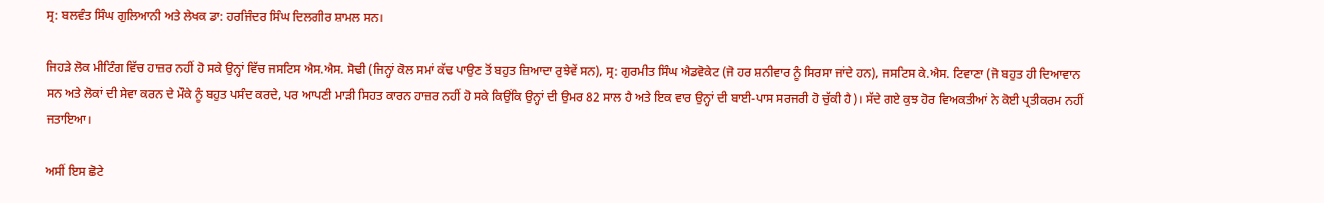ਸ੍ਰ: ਬਲਵੰਤ ਸਿੰਘ ਗੁਲਿਆਨੀ ਅਤੇ ਲੇਖਕ ਡਾ: ਹਰਜਿੰਦਰ ਸਿੰਘ ਦਿਲਗੀਰ ਸ਼ਾਮਲ ਸਨ।

ਜਿਹੜੇ ਲੋਕ ਮੀਟਿੰਗ ਵਿੱਚ ਹਾਜ਼ਰ ਨਹੀਂ ਹੋ ਸਕੇ ਉਨ੍ਹਾਂ ਵਿੱਚ ਜਸਟਿਸ ਐਸ.ਐਸ. ਸੋਢੀ (ਜਿਨ੍ਹਾਂ ਕੋਲ ਸਮਾਂ ਕੱਢ ਪਾਉਣ ਤੋਂ ਬਹੁਤ ਜ਼ਿਆਦਾ ਰੁਝੇਵੇਂ ਸਨ), ਸ੍ਰ: ਗੁਰਮੀਤ ਸਿੰਘ ਐਡਵੋਕੇਟ (ਜੋ ਹਰ ਸ਼ਨੀਵਾਰ ਨੂੰ ਸਿਰਸਾ ਜਾਂਦੇ ਹਨ), ਜਸਟਿਸ ਕੇ.ਐਸ. ਟਿਵਾਣਾ (ਜੋ ਬਹੁਤ ਹੀ ਦਿਆਵਾਨ ਸਨ ਅਤੇ ਲੋਕਾਂ ਦੀ ਸੇਵਾ ਕਰਨ ਦੇ ਮੌਕੇ ਨੂੰ ਬਹੁਤ ਪਸੰਦ ਕਰਦੇ, ਪਰ ਆਪਣੀ ਮਾੜੀ ਸਿਹਤ ਕਾਰਨ ਹਾਜ਼ਰ ਨਹੀਂ ਹੋ ਸਕੇ ਕਿਉਂਕਿ ਉਨ੍ਹਾਂ ਦੀ ਉਮਰ 82 ਸਾਲ ਹੈ ਅਤੇ ਇਕ ਵਾਰ ਉਨ੍ਹਾਂ ਦੀ ਬਾਈ-ਪਾਸ ਸਰਜਰੀ ਹੋ ਚੁੱਕੀ ਹੈ)। ਸੱਦੇ ਗਏ ਕੁਝ ਹੋਰ ਵਿਅਕਤੀਆਂ ਨੇ ਕੋਈ ਪ੍ਰਤੀਕਰਮ ਨਹੀਂ ਜਤਾਇਆ।

ਅਸੀਂ ਇਸ ਛੋਟੇ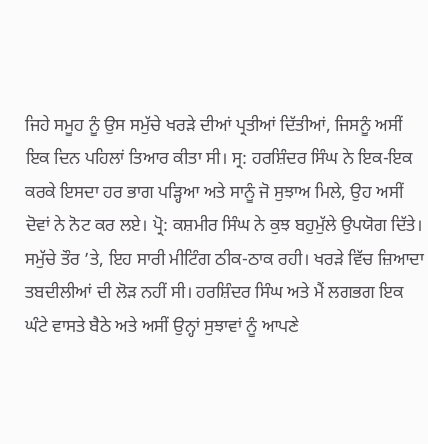ਜਿਹੇ ਸਮੂਹ ਨੂੰ ਉਸ ਸਮੁੱਚੇ ਖਰੜੇ ਦੀਆਂ ਪ੍ਰਤੀਆਂ ਦਿੱਤੀਆਂ, ਜਿਸਨੂੰ ਅਸੀਂ ਇਕ ਦਿਨ ਪਹਿਲਾਂ ਤਿਆਰ ਕੀਤਾ ਸੀ। ਸ੍ਰ: ਹਰਸ਼ਿੰਦਰ ਸਿੰਘ ਨੇ ਇਕ-ਇਕ ਕਰਕੇ ਇਸਦਾ ਹਰ ਭਾਗ ਪੜ੍ਹਿਆ ਅਤੇ ਸਾਨੂੰ ਜੋ ਸੁਝਾਅ ਮਿਲੇ, ਉਹ ਅਸੀਂ ਦੋਵਾਂ ਨੇ ਨੋਟ ਕਰ ਲਏ। ਪ੍ਰੋ: ਕਸ਼ਮੀਰ ਸਿੰਘ ਨੇ ਕੁਝ ਬਹੁਮੁੱਲੇ ਉਪਯੋਗ ਦਿੱਤੇ। ਸਮੁੱਚੇ ਤੌਰ ’ਤੇ, ਇਹ ਸਾਰੀ ਮੀਟਿੰਗ ਠੀਕ-ਠਾਕ ਰਹੀ। ਖਰੜੇ ਵਿੱਚ ਜ਼ਿਆਦਾ ਤਬਦੀਲੀਆਂ ਦੀ ਲੋੜ ਨਹੀਂ ਸੀ। ਹਰਸ਼ਿੰਦਰ ਸਿੰਘ ਅਤੇ ਮੈਂ ਲਗਭਗ ਇਕ ਘੰਟੇ ਵਾਸਤੇ ਬੈਠੇ ਅਤੇ ਅਸੀਂ ਉਨ੍ਹਾਂ ਸੁਝਾਵਾਂ ਨੂੰ ਆਪਣੇ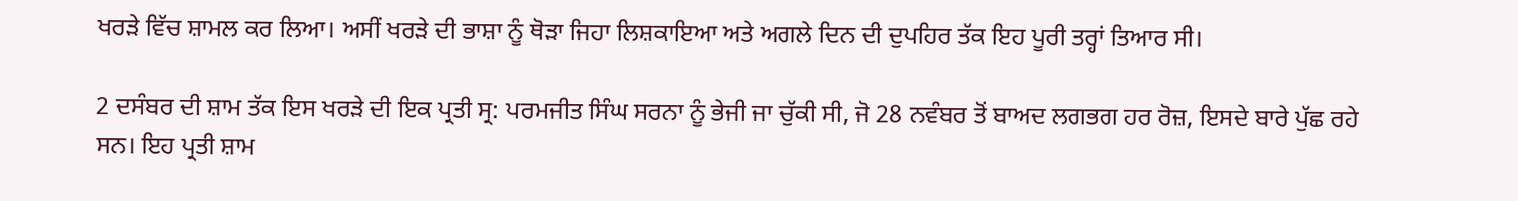ਖਰੜੇ ਵਿੱਚ ਸ਼ਾਮਲ ਕਰ ਲਿਆ। ਅਸੀਂ ਖਰੜੇ ਦੀ ਭਾਸ਼ਾ ਨੂੰ ਥੋੜਾ ਜਿਹਾ ਲਿਸ਼ਕਾਇਆ ਅਤੇ ਅਗਲੇ ਦਿਨ ਦੀ ਦੁਪਹਿਰ ਤੱਕ ਇਹ ਪੂਰੀ ਤਰ੍ਹਾਂ ਤਿਆਰ ਸੀ।

2 ਦਸੰਬਰ ਦੀ ਸ਼ਾਮ ਤੱਕ ਇਸ ਖਰੜੇ ਦੀ ਇਕ ਪ੍ਰਤੀ ਸ੍ਰ: ਪਰਮਜੀਤ ਸਿੰਘ ਸਰਨਾ ਨੂੰ ਭੇਜੀ ਜਾ ਚੁੱਕੀ ਸੀ, ਜੋ 28 ਨਵੰਬਰ ਤੋਂ ਬਾਅਦ ਲਗਭਗ ਹਰ ਰੋਜ਼, ਇਸਦੇ ਬਾਰੇ ਪੁੱਛ ਰਹੇ ਸਨ। ਇਹ ਪ੍ਰਤੀ ਸ਼ਾਮ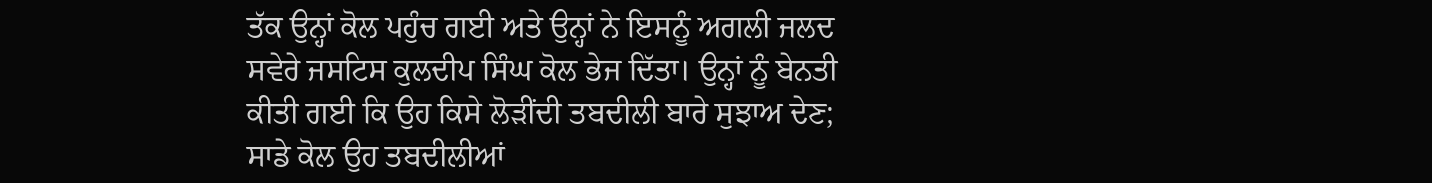ਤੱਕ ਉਨ੍ਹਾਂ ਕੋਲ ਪਹੁੰਚ ਗਈ ਅਤੇ ਉਨ੍ਹਾਂ ਨੇ ਇਸਨੂੰ ਅਗਲੀ ਜਲਦ ਸਵੇਰੇ ਜਸਟਿਸ ਕੁਲਦੀਪ ਸਿੰਘ ਕੋਲ ਭੇਜ ਦਿੱਤਾ। ਉਨ੍ਹਾਂ ਨੂੰ ਬੇਨਤੀ ਕੀਤੀ ਗਈ ਕਿ ਉਹ ਕਿਸੇ ਲੋੜੀਂਦੀ ਤਬਦੀਲੀ ਬਾਰੇ ਸੁਝਾਅ ਦੇਣ; ਸਾਡੇ ਕੋਲ ਉਹ ਤਬਦੀਲੀਆਂ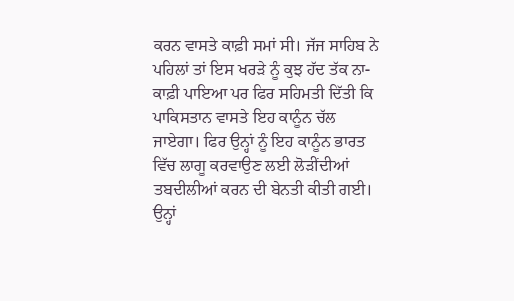ਕਰਨ ਵਾਸਤੇ ਕਾਫ਼ੀ ਸਮਾਂ ਸੀ। ਜੱਜ ਸਾਹਿਬ ਨੇ ਪਹਿਲਾਂ ਤਾਂ ਇਸ ਖਰੜੇ ਨੂੰ ਕੁਝ ਹੱਦ ਤੱਕ ਨਾ-ਕਾਫ਼ੀ ਪਾਇਆ ਪਰ ਫਿਰ ਸਹਿਮਤੀ ਦਿੱਤੀ ਕਿ ਪਾਕਿਸਤਾਨ ਵਾਸਤੇ ਇਹ ਕਾਨੂੰਨ ਚੱਲ ਜਾਏਗਾ। ਫਿਰ ਉਨ੍ਹਾਂ ਨੂੰ ਇਹ ਕਾਨੂੰਨ ਭਾਰਤ ਵਿੱਚ ਲਾਗੂ ਕਰਵਾਉਣ ਲਈ ਲੋੜੀਂਦੀਆਂ ਤਬਦੀਲੀਆਂ ਕਰਨ ਦੀ ਬੇਨਤੀ ਕੀਤੀ ਗਈ। ਉਨ੍ਹਾਂ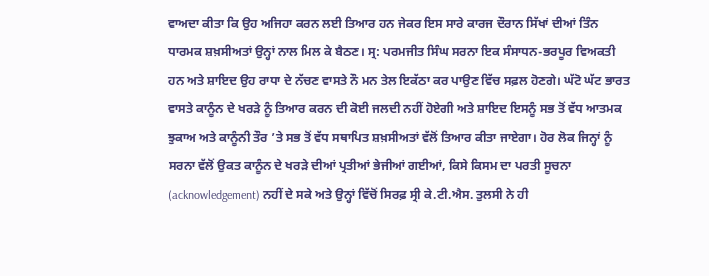ਵਾਅਦਾ ਕੀਤਾ ਕਿ ਉਹ ਅਜਿਹਾ ਕਰਨ ਲਈ ਤਿਆਰ ਹਨ ਜੇਕਰ ਇਸ ਸਾਰੇ ਕਾਰਜ ਦੌਰਾਨ ਸਿੱਖਾਂ ਦੀਆਂ ਤਿੰਨ ਧਾਰਮਕ ਸ਼ਖ਼ਸੀਅਤਾਂ ਉਨ੍ਹਾਂ ਨਾਲ ਮਿਲ ਕੇ ਬੈਠਣ। ਸ੍ਰ: ਪਰਮਜੀਤ ਸਿੰਘ ਸਰਨਾ ਇਕ ਸੰਸਾਧਨ-ਭਰਪੂਰ ਵਿਅਕਤੀ ਹਨ ਅਤੇ ਸ਼ਾਇਦ ਉਹ ਰਾਧਾ ਦੇ ਨੱਚਣ ਵਾਸਤੇ ਨੌ ਮਨ ਤੇਲ ਇਕੱਠਾ ਕਰ ਪਾਉਣ ਵਿੱਚ ਸਫ਼ਲ ਹੋਣਗੇ। ਘੱਟੋ ਘੱਟ ਭਾਰਤ ਵਾਸਤੇ ਕਾਨੂੰਨ ਦੇ ਖਰੜੇ ਨੂੰ ਤਿਆਰ ਕਰਨ ਦੀ ਕੋਈ ਜਲਦੀ ਨਹੀਂ ਹੋਏਗੀ ਅਤੇ ਸ਼ਾਇਦ ਇਸਨੂੰ ਸਭ ਤੋਂ ਵੱਧ ਆਤਮਕ ਝੁਕਾਅ ਅਤੇ ਕਾਨੂੰਨੀ ਤੌਰ ’ਤੇ ਸਭ ਤੋਂ ਵੱਧ ਸਥਾਪਿਤ ਸ਼ਖ਼ਸੀਅਤਾਂ ਵੱਲੋਂ ਤਿਆਰ ਕੀਤਾ ਜਾਏਗਾ। ਹੋਰ ਲੋਕ ਜਿਨ੍ਹਾਂ ਨੂੰ ਸਰਨਾ ਵੱਲੋਂ ਉਕਤ ਕਾਨੂੰਨ ਦੇ ਖਰੜੇ ਦੀਆਂ ਪ੍ਰਤੀਆਂ ਭੇਜੀਆਂ ਗਈਆਂ, ਕਿਸੇ ਕਿਸਮ ਦਾ ਪਰਤੀ ਸੂਚਨਾ (acknowledgement) ਨਹੀਂ ਦੇ ਸਕੇ ਅਤੇ ਉਨ੍ਹਾਂ ਵਿੱਚੋਂ ਸਿਰਫ਼ ਸ੍ਰੀ ਕੇ.ਟੀ.ਐਸ. ਤੁਲਸੀ ਨੇ ਹੀ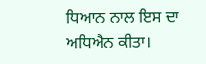ਧਿਆਨ ਨਾਲ ਇਸ ਦਾ ਅਧਿਐਨ ਕੀਤਾ।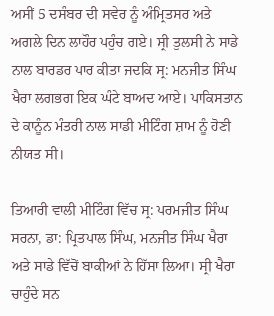ਅਸੀਂ 5 ਦਸੰਬਰ ਦੀ ਸਵੇਰ ਨੂੰ ਅੰਮ੍ਰਿਤਸਰ ਅਤੇ ਅਗਲੇ ਦਿਨ ਲਾਹੌਰ ਪਹੁੰਚ ਗਏ। ਸ੍ਰੀ ਤੁਲਸੀ ਨੇ ਸਾਡੇ ਨਾਲ ਬਾਰਡਰ ਪਾਰ ਕੀਤਾ ਜਦਕਿ ਸ੍ਰ: ਮਨਜੀਤ ਸਿੰਘ ਖੈਰਾ ਲਗਭਗ ਇਕ ਘੰਟੇ ਬਾਅਦ ਆਏ। ਪਾਕਿਸਤਾਨ ਦੇ ਕਾਨੂੰਨ ਮੰਤਰੀ ਨਾਲ ਸਾਡੀ ਮੀਟਿੰਗ ਸ਼ਾਮ ਨੂੰ ਹੋਣੀ ਨੀਯਤ ਸੀ।

ਤਿਆਰੀ ਵਾਲੀ ਮੀਟਿੰਗ ਵਿੱਚ ਸ੍ਰ: ਪਰਮਜੀਤ ਸਿੰਘ ਸਰਨਾ, ਡਾ: ਪ੍ਰਿਤਪਾਲ ਸਿੰਘ, ਮਨਜੀਤ ਸਿੰਘ ਖੈਰਾ ਅਤੇ ਸਾਡੇ ਵਿੱਚੋਂ ਬਾਕੀਆਂ ਨੇ ਹਿੱਸਾ ਲਿਆ। ਸ੍ਰੀ ਖੈਰਾ ਚਾਹੁੰਦੇ ਸਨ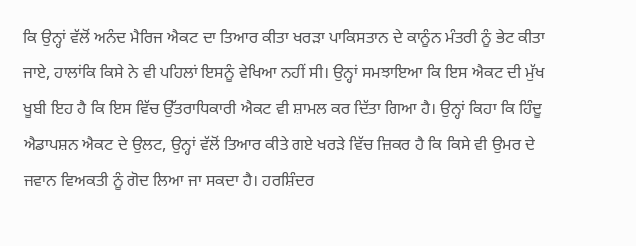ਕਿ ਉਨ੍ਹਾਂ ਵੱਲੋਂ ਅਨੰਦ ਮੈਰਿਜ ਐਕਟ ਦਾ ਤਿਆਰ ਕੀਤਾ ਖਰੜਾ ਪਾਕਿਸਤਾਨ ਦੇ ਕਾਨੂੰਨ ਮੰਤਰੀ ਨੂੰ ਭੇਟ ਕੀਤਾ ਜਾਏ, ਹਾਲਾਂਕਿ ਕਿਸੇ ਨੇ ਵੀ ਪਹਿਲਾਂ ਇਸਨੂੰ ਵੇਖਿਆ ਨਹੀਂ ਸੀ। ਉਨ੍ਹਾਂ ਸਮਝਾਇਆ ਕਿ ਇਸ ਐਕਟ ਦੀ ਮੁੱਖ ਖੂਬੀ ਇਹ ਹੈ ਕਿ ਇਸ ਵਿੱਚ ਉੱਤਰਾਧਿਕਾਰੀ ਐਕਟ ਵੀ ਸ਼ਾਮਲ ਕਰ ਦਿੱਤਾ ਗਿਆ ਹੈ। ਉਨ੍ਹਾਂ ਕਿਹਾ ਕਿ ਹਿੰਦੂ ਐਡਾਪਸ਼ਨ ਐਕਟ ਦੇ ਉਲਟ, ਉਨ੍ਹਾਂ ਵੱਲੋਂ ਤਿਆਰ ਕੀਤੇ ਗਏ ਖਰੜੇ ਵਿੱਚ ਜ਼ਿਕਰ ਹੈ ਕਿ ਕਿਸੇ ਵੀ ਉਮਰ ਦੇ ਜਵਾਨ ਵਿਅਕਤੀ ਨੂੰ ਗੋਦ ਲਿਆ ਜਾ ਸਕਦਾ ਹੈ। ਹਰਸ਼ਿੰਦਰ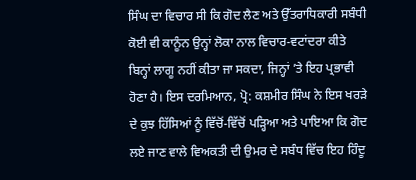ਸਿੰਘ ਦਾ ਵਿਚਾਰ ਸੀ ਕਿ ਗੋਦ ਲੈਣ ਅਤੇ ਉੱਤਰਾਧਿਕਾਰੀ ਸਬੰਧੀ ਕੋਈ ਵੀ ਕਾਨੂੰਨ ਉਨ੍ਹਾਂ ਲੋਕਾ ਨਾਲ ਵਿਚਾਰ-ਵਟਾਂਦਰਾ ਕੀਤੇ ਬਿਨ੍ਹਾਂ ਲਾਗੂ ਨਹੀਂ ਕੀਤਾ ਜਾ ਸਕਦਾ, ਜਿਨ੍ਹਾਂ ’ਤੇ ਇਹ ਪ੍ਰਭਾਵੀ ਹੋਣਾ ਹੈ। ਇਸ ਦਰਮਿਆਨ, ਪ੍ਰੋ: ਕਸ਼ਮੀਰ ਸਿੰਘ ਨੇ ਇਸ ਖਰੜੇ ਦੇ ਕੁਝ ਹਿੱਸਿਆਂ ਨੂੰ ਵਿੱਚੋਂ-ਵਿੱਚੋਂ ਪੜ੍ਹਿਆ ਅਤੇ ਪਾਇਆ ਕਿ ਗੋਦ ਲਏ ਜਾਣ ਵਾਲੇ ਵਿਅਕਤੀ ਦੀ ਉਮਰ ਦੇ ਸਬੰਧ ਵਿੱਚ ਇਹ ਹਿੰਦੂ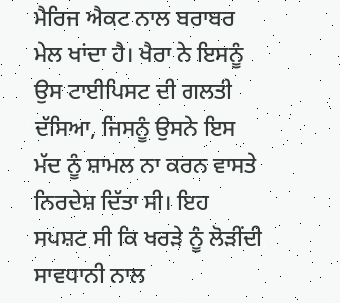ਮੈਰਿਜ ਐਕਟ ਨਾਲ ਬਰਾਬਰ ਮੇਲ ਖਾਂਦਾ ਹੈ। ਖੈਰਾ ਨੇ ਇਸਨੂੰ ਉਸ ਟਾਈਪਿਸਟ ਦੀ ਗਲਤੀ ਦੱਸਿਆ, ਜਿਸਨੂੰ ਉਸਨੇ ਇਸ ਮੱਦ ਨੂੰ ਸ਼ਾਮਲ ਨਾ ਕਰਨ ਵਾਸਤੇ ਨਿਰਦੇਸ਼ ਦਿੱਤਾ ਸੀ। ਇਹ ਸਪਸ਼ਟ ਸੀ ਕਿ ਖਰੜੇ ਨੂੰ ਲੋੜੀਂਦੀ ਸਾਵਧਾਨੀ ਨਾਲ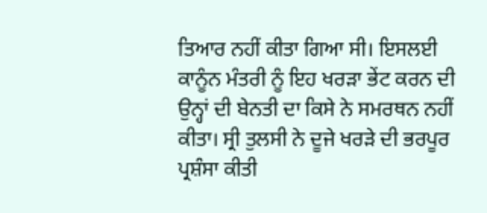ਤਿਆਰ ਨਹੀਂ ਕੀਤਾ ਗਿਆ ਸੀ। ਇਸਲਈ ਕਾਨੂੰਨ ਮੰਤਰੀ ਨੂੰ ਇਹ ਖਰੜਾ ਭੇਂਟ ਕਰਨ ਦੀ ਉਨ੍ਹਾਂ ਦੀ ਬੇਨਤੀ ਦਾ ਕਿਸੇ ਨੇ ਸਮਰਥਨ ਨਹੀਂ ਕੀਤਾ। ਸ੍ਰੀ ਤੁਲਸੀ ਨੇ ਦੂਜੇ ਖਰੜੇ ਦੀ ਭਰਪੂਰ ਪ੍ਰਸ਼ੰਸਾ ਕੀਤੀ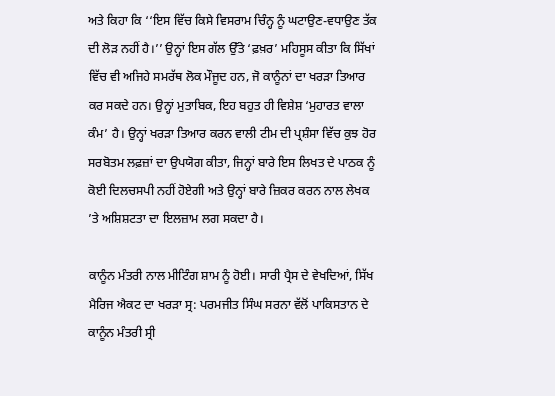ਅਤੇ ਕਿਹਾ ਕਿ ‘‘ਇਸ ਵਿੱਚ ਕਿਸੇ ਵਿਸਰਾਮ ਚਿੰਨ੍ਹ ਨੂੰ ਘਟਾਉਣ-ਵਧਾਉਣ ਤੱਕ ਦੀ ਲੋੜ ਨਹੀਂ ਹੈ।’’ ਉਨ੍ਹਾਂ ਇਸ ਗੱਲ ਉੱਤੇ ‘ਫ਼ਖ਼ਰ’ ਮਹਿਸੂਸ ਕੀਤਾ ਕਿ ਸਿੱਖਾਂ ਵਿੱਚ ਵੀ ਅਜਿਹੇ ਸਮਰੱਥ ਲੋਕ ਮੌਜੂਦ ਹਨ, ਜੋ ਕਾਨੂੰਨਾਂ ਦਾ ਖਰੜਾ ਤਿਆਰ ਕਰ ਸਕਦੇ ਹਨ। ਉਨ੍ਹਾਂ ਮੁਤਾਬਿਕ, ਇਹ ਬਹੁਤ ਹੀ ਵਿਸ਼ੇਸ਼ ‘ਮੁਹਾਰਤ ਵਾਲਾ ਕੰਮ’ ਹੈ। ਉਨ੍ਹਾਂ ਖਰੜਾ ਤਿਆਰ ਕਰਨ ਵਾਲੀ ਟੀਮ ਦੀ ਪ੍ਰਸ਼ੰਸਾ ਵਿੱਚ ਕੁਝ ਹੋਰ ਸਰਬੋਤਮ ਲਫ਼ਜ਼ਾਂ ਦਾ ਉਪਯੋਗ ਕੀਤਾ, ਜਿਨ੍ਹਾਂ ਬਾਰੇ ਇਸ ਲਿਖਤ ਦੇ ਪਾਠਕ ਨੂੰ ਕੋਈ ਦਿਲਚਸਪੀ ਨਹੀਂ ਹੋਏਗੀ ਅਤੇ ਉਨ੍ਹਾਂ ਬਾਰੇ ਜ਼ਿਕਰ ਕਰਨ ਨਾਲ ਲੇਖਕ ’ਤੇ ਅਸ਼ਿਸ਼ਟਤਾ ਦਾ ਇਲਜ਼ਾਮ ਲਗ ਸਕਦਾ ਹੈ।

ਕਾਨੂੰਨ ਮੰਤਰੀ ਨਾਲ ਮੀਟਿੰਗ ਸ਼ਾਮ ਨੂੰ ਹੋਈ। ਸਾਰੀ ਪ੍ਰੈਸ ਦੇ ਵੇਖਦਿਆਂ, ਸਿੱਖ ਮੈਰਿਜ ਐਕਟ ਦਾ ਖਰੜਾ ਸ੍ਰ: ਪਰਮਜੀਤ ਸਿੰਘ ਸਰਨਾ ਵੱਲੋਂ ਪਾਕਿਸਤਾਨ ਦੇ ਕਾਨੂੰਨ ਮੰਤਰੀ ਸ੍ਰੀ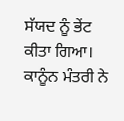ਸੱਯਦ ਨੂੰ ਭੇਂਟ ਕੀਤਾ ਗਿਆ। ਕਾਨੂੰਨ ਮੰਤਰੀ ਨੇ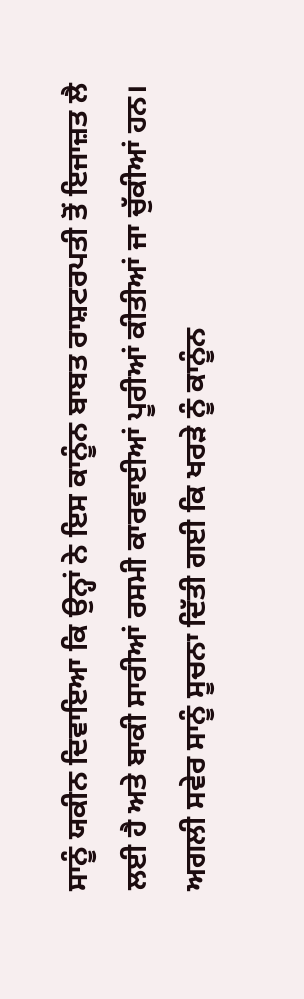ਸਾਨੂੰ ਯਕੀਨ ਦਿਵਾਇਆ ਕਿ ਉਨ੍ਹਾਂ ਨੇ ਇਸ ਕਾਨੂੰਨ ਬਾਬਤ ਰਾਸ਼ਟਰਪਤੀ ਤੋਂ ਇਜਾਜ਼ਤ ਲੈ ਲਈ ਹੈ ਅਤੇ ਬਾਕੀ ਸਾਰੀਆਂ ਰਸਮੀ ਕਾਰਵਾਈਆਂ ਪੂਰੀਆਂ ਕੀਤੀਆਂ ਜਾ ਚੁੱਕੀਆਂ ਹਨ। ਅਗਲੀ ਸਵੇਰ ਸਾਨੂੰ ਸੂਚਨਾ ਦਿੱਤੀ ਗਈ ਕਿ ਖਰੜੇ ਨੂੰ ਕਾਨੂੰਨ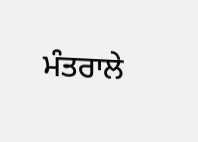ਮੰਤਰਾਲੇ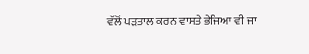ਵੱਲੋਂ ਪੜਤਾਲ ਕਰਨ ਵਾਸਤੇ ਭੇਜਿਆ ਵੀ ਜਾ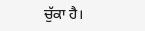ਚੁੱਕਾ ਹੈ।